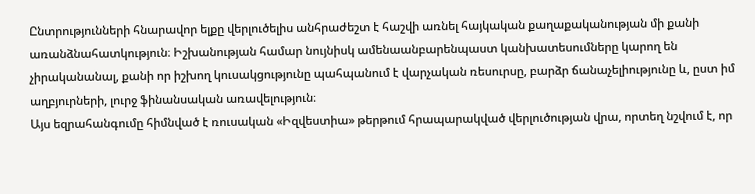Ընտրությունների հնարավոր ելքը վերլուծելիս անհրաժեշտ է հաշվի առնել հայկական քաղաքականության մի քանի առանձնահատկություն։ Իշխանության համար նույնիսկ ամենաանբարենպաստ կանխատեսումները կարող են չիրականանալ, քանի որ իշխող կուսակցությունը պահպանում է վարչական ռեսուրսը, բարձր ճանաչելիությունը և, ըստ իմ աղբյուրների, լուրջ ֆինանսական առավելություն։
Այս եզրահանգումը հիմնված է ռուսական «Իզվեստիա» թերթում հրապարակված վերլուծության վրա, որտեղ նշվում է, որ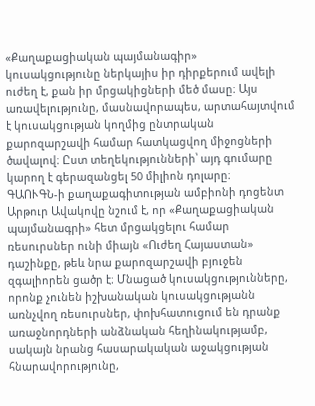«Քաղաքացիական պայմանագիր» կուսակցությունը ներկայիս իր դիրքերում ավելի ուժեղ է, քան իր մրցակիցների մեծ մասը։ Այս առավելությունը, մասնավորապես, արտահայտվում է կուսակցության կողմից ընտրական քարոզարշավի համար հատկացվող միջոցների ծավալով։ Ըստ տեղեկությունների՝ այդ գումարը կարող է գերազանցել 50 միլիոն դոլարը։
ԳԱՈՒԳՆ-ի քաղաքագիտության ամբիոնի դոցենտ Արթուր Ավակովը նշում է, որ «Քաղաքացիական պայմանագրի» հետ մրցակցելու համար ռեսուրսներ ունի միայն «Ուժեղ Հայաստան» դաշինքը, թեև նրա քարոզարշավի բյուջեն զգալիորեն ցածր է։ Մնացած կուսակցությունները, որոնք չունեն իշխանական կուսակցությանն առնչվող ռեսուրսներ, փոխհատուցում են դրանք առաջնորդների անձնական հեղինակությամբ, սակայն նրանց հասարակական աջակցության հնարավորությունը,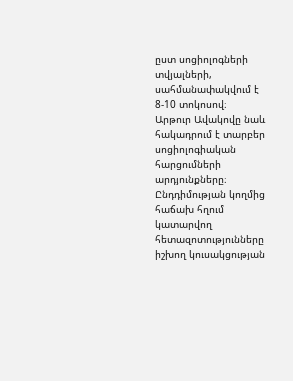ըստ սոցիոլոգների տվյալների, սահմանափակվում է 8-10 տոկոսով։
Արթուր Ավակովը նաև հակադրում է տարբեր սոցիոլոգիական հարցումների արդյունքները։ Ընդդիմության կողմից հաճախ հղում կատարվող հետազոտությունները իշխող կուսակցության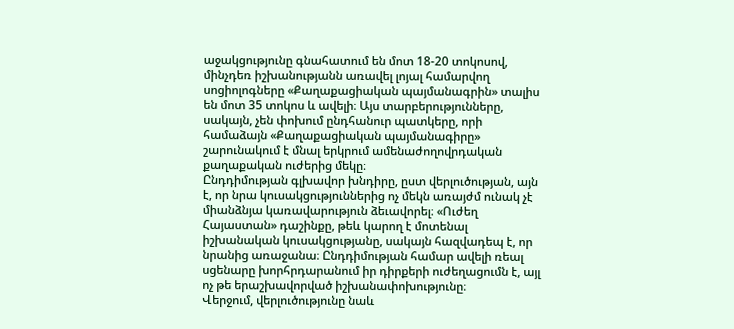աջակցությունը գնահատում են մոտ 18-20 տոկոսով, մինչդեռ իշխանությանն առավել լոյալ համարվող սոցիոլոգները «Քաղաքացիական պայմանագրին» տալիս են մոտ 35 տոկոս և ավելի։ Այս տարբերությունները, սակայն, չեն փոխում ընդհանուր պատկերը, որի համաձայն «Քաղաքացիական պայմանագիրը» շարունակում է մնալ երկրում ամենաժողովրդական քաղաքական ուժերից մեկը։
Ընդդիմության գլխավոր խնդիրը, ըստ վերլուծության, այն է, որ նրա կուսակցություններից ոչ մեկն առայժմ ունակ չէ միանձնյա կառավարություն ձեւավորել։ «Ուժեղ Հայաստան» դաշինքը, թեև կարող է մոտենալ իշխանական կուսակցությանը, սակայն հազվադեպ է, որ նրանից առաջանա։ Ընդդիմության համար ավելի ռեալ սցենարը խորհրդարանում իր դիրքերի ուժեղացումն է, այլ ոչ թե երաշխավորված իշխանափոխությունը։
Վերջում, վերլուծությունը նաև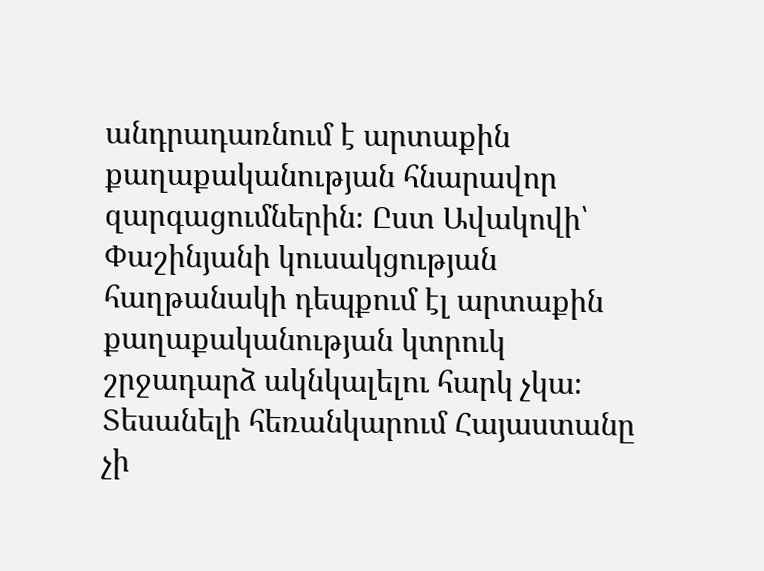անդրադառնում է արտաքին քաղաքականության հնարավոր զարգացումներին։ Ըստ Ավակովի՝ Փաշինյանի կուսակցության հաղթանակի դեպքում էլ արտաքին քաղաքականության կտրուկ շրջադարձ ակնկալելու հարկ չկա։ Տեսանելի հեռանկարում Հայաստանը չի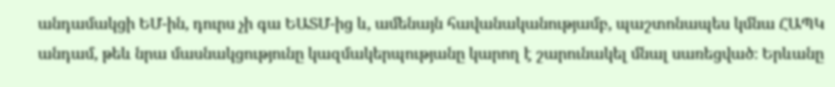անդամակցի ԵՄ-ին, դուրս չի գա ԵԱՏՄ-ից և, ամենայն հավանականությամբ, պաշտոնապես կմնա ՀԱՊԿ անդամ, թեև նրա մասնակցությունը կազմակերպությանը կարող է շարունակել մնալ սառեցված։ Երևանը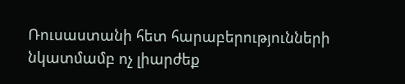Ռուսաստանի հետ հարաբերությունների նկատմամբ ոչ լիարժեք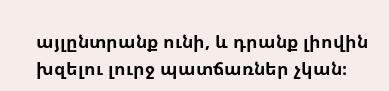այլընտրանք ունի, և դրանք լիովին խզելու լուրջ պատճառներ չկան։